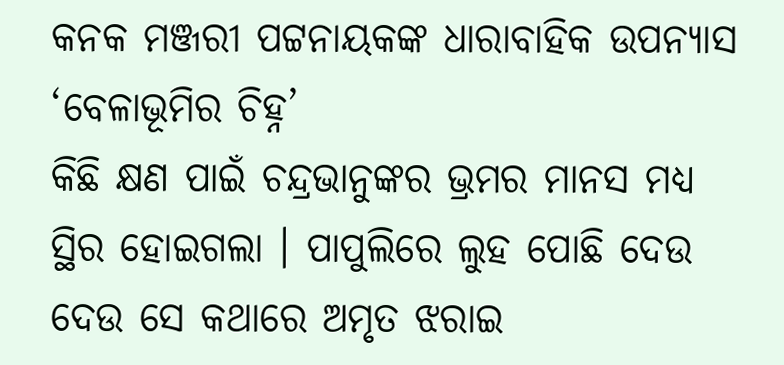କନକ ମଞ୍ଜରୀ ପଟ୍ଟନାୟକଙ୍କ ଧାରାବାହିକ ଉପନ୍ୟାସ ‘ବେଳାଭୂମିର ଚିହ୍ନ’
କିଛି କ୍ଷଣ ପାଇଁ ଚନ୍ଦ୍ରଭାନୁଙ୍କର ଭ୍ରମର ମାନସ ମଧ୍ୟ ସ୍ଥିର ହୋଇଗଲା । ପାପୁଲିରେ ଲୁହ ପୋଛି ଦେଉ ଦେଉ ସେ କଥାରେ ଅମୃତ ଝରାଇ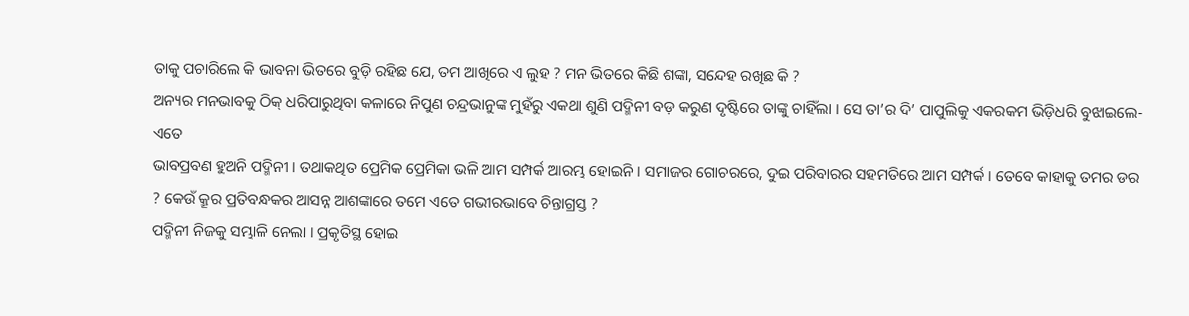ତାକୁ ପଚାରିଲେ କି ଭାବନା ଭିତରେ ବୁଡ଼ି ରହିଛ ଯେ, ତମ ଆଖିରେ ଏ ଲୁହ ? ମନ ଭିତରେ କିଛି ଶଙ୍କା, ସନ୍ଦେହ ରଖିଛ କି ?
ଅନ୍ୟର ମନଭାବକୁ ଠିକ୍ ଧରିପାରୁଥିବା କଳାରେ ନିପୁଣ ଚନ୍ଦ୍ରଭାନୁଙ୍କ ମୁହଁରୁ ଏକଥା ଶୁଣି ପଦ୍ମିନୀ ବଡ଼ କରୁଣ ଦୃଷ୍ଟିରେ ତାଙ୍କୁ ଚାହିଁଲା । ସେ ତା’ର ଦି’ ପାପୁଲିକୁ ଏକରକମ ଭିଡ଼ିଧରି ବୁଝାଇଲେ- ଏତେ
ଭାବପ୍ରବଣ ହୁଅନି ପଦ୍ମିନୀ । ତଥାକଥିତ ପ୍ରେମିକ ପ୍ରେମିକା ଭଳି ଆମ ସମ୍ପର୍କ ଆରମ୍ଭ ହୋଇନି । ସମାଜର ଗୋଚରରେ, ଦୁଇ ପରିବାରର ସହମତିରେ ଆମ ସମ୍ପର୍କ । ତେବେ କାହାକୁ ତମର ଡର ? କେଉଁ କ୍ରୂର ପ୍ରତିବନ୍ଧକର ଆସନ୍ନ ଆଶଙ୍କାରେ ତମେ ଏତେ ଗଭୀରଭାବେ ଚିନ୍ତାଗ୍ରସ୍ତ ?
ପଦ୍ମିନୀ ନିଜକୁ ସମ୍ଭାଳି ନେଲା । ପ୍ରକୃତିସ୍ଥ ହୋଇ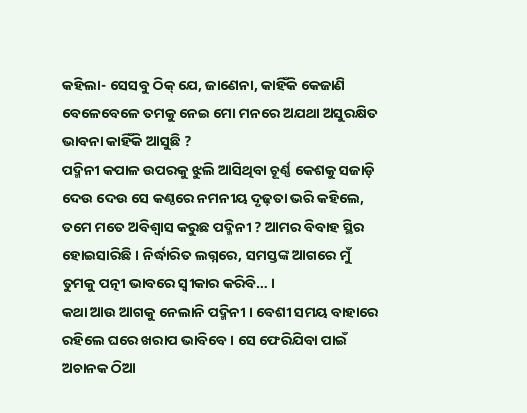କହିଲା- ସେସବୁ ଠିକ୍ ଯେ, ଜାଣେନା, କାହିଁକି କେଜାଣି ବେଳେବେଳେ ତମକୁ ନେଇ ମୋ ମନରେ ଅଯଥା ଅସୁରକ୍ଷିତ ଭାବନା କାହିଁକି ଆସୁଛି ?
ପଦ୍ମିନୀ କପାଳ ଉପରକୁ ଝୁଲି ଆସିଥିବା ଚୂର୍ଣ୍ଣ କେଶକୁ ସଜାଡ଼ି ଦେଉ ଦେଉ ସେ କଣ୍ଠରେ ନମନୀୟ ଦୃଢ଼ତା ଭରି କହିଲେ, ତମେ ମତେ ଅବିଶ୍ୱାସ କରୁଛ ପଦ୍ମିନୀ ? ଆମର ବିବାହ ସ୍ଥିର ହୋଇସାରିଛି । ନିର୍ଦ୍ଧାରିତ ଲଗ୍ନରେ, ସମସ୍ତଙ୍କ ଆଗରେ ମୁଁ ତୁମକୁ ପତ୍ନୀ ଭାବରେ ସ୍ୱୀକାର କରିବି… ।
କଥା ଆଉ ଆଗକୁ ନେଲାନି ପଦ୍ମିନୀ । ବେଶୀ ସମୟ ବାହାରେ ରହିଲେ ଘରେ ଖରାପ ଭାବିବେ । ସେ ଫେରିଯିବା ପାଇଁ ଅଚାନକ ଠିଆ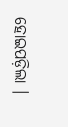ହୋଇପଡ଼ିଲା ।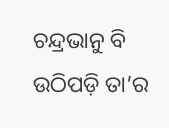ଚନ୍ଦ୍ରଭାନୁ ବି ଉଠିପଡ଼ି ତା’ର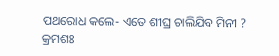ପଥରୋଧ କଲେ- ଏତେ ଶୀଘ୍ର ଚାଲିଯିବ ମିନୀ ?
କ୍ରମଶଃ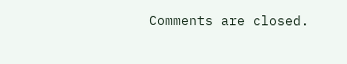Comments are closed.